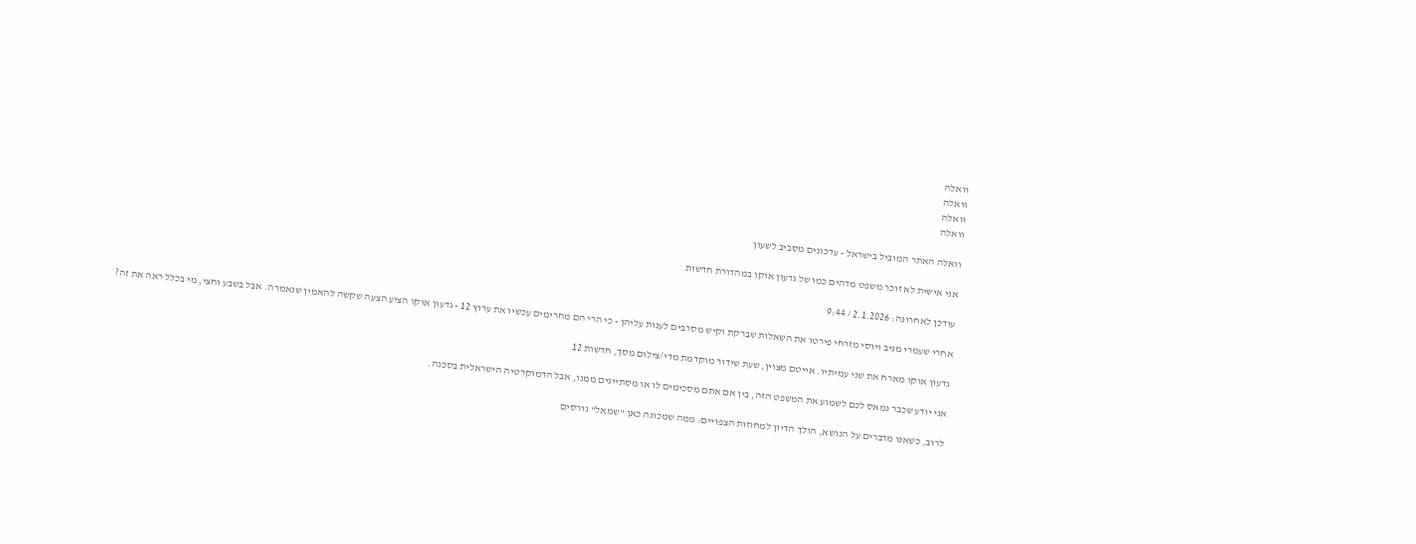וואלה
וואלה
וואלה
וואלה

וואלה האתר המוביל בישראל - עדכונים מסביב לשעון

אני אישית לא זוכר משפט מדהים כמו של גדעון אוקו במהדורת חדשות

עודכן לאחרונה: 2.1.2026 / 9:44

אחרי שעמרי מניב ויוסי מזרחי פירטו את השאלות שברקת וקיש מסרבים לענות עליהן - כי הרי הם מחרימים עכשיו את ערוץ 12 - גדעון אוקו הציע הצעה שקשה להאמין שנאמרה. אבל בשבע וחצי, מי בכלל ראה את זה?

גדעון אוקו מארח את שני עמיתיו. אייטם מצוין, שעת שידור מוקדמת מדי/צילום מסך, חדשות 12

אני יודע שכבר נמאס לכם לשמוע את המשפט הזה, בין אם אתם מסכימים לו או מסתייגים ממנו, אבל הדמוקרטיה הישראלית בסכנה.

לרוב, כשאנו מדברים על הנושא, הולך הדיון למחוזות הצפויים: ממה שמכונה כאן "שמאל" גורסים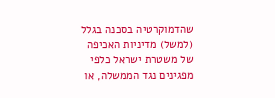שהדמוקרטיה בסכנה בגלל (למשל) מדיניות האכיפה של משטרת ישראל כלפי מפגינים נגד הממשלה, או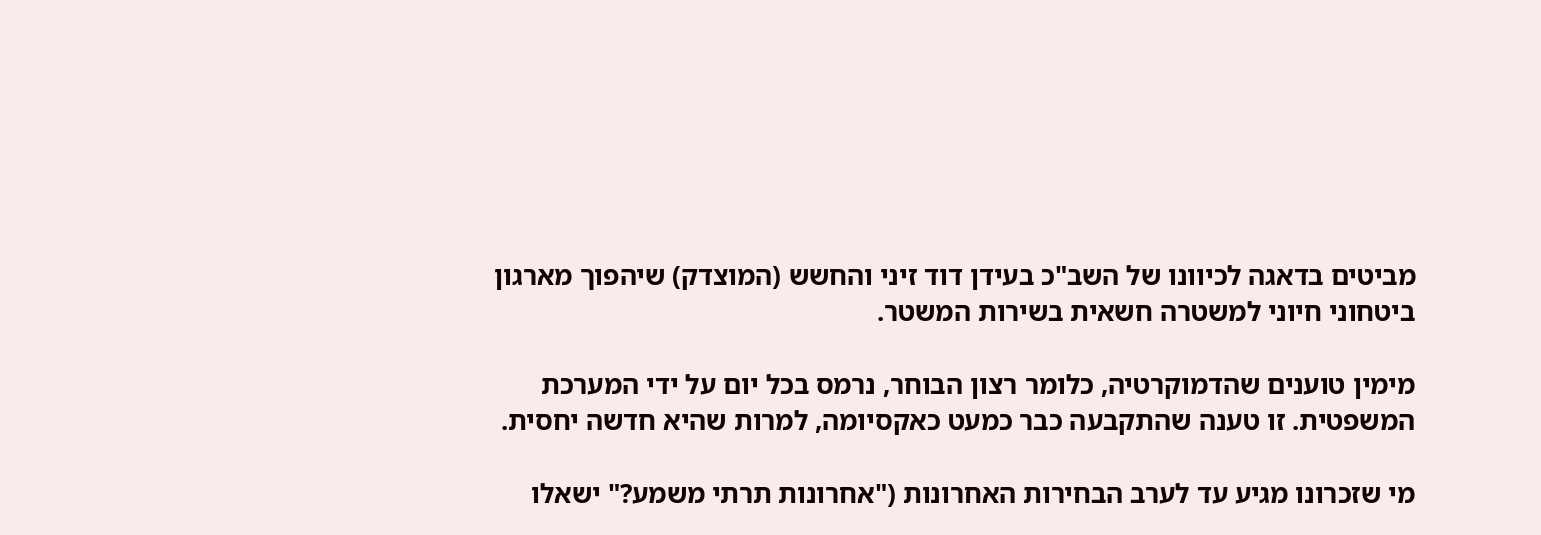מביטים בדאגה לכיוונו של השב"כ בעידן דוד זיני והחשש (המוצדק) שיהפוך מארגון ביטחוני חיוני למשטרה חשאית בשירות המשטר.

מימין טוענים שהדמוקרטיה, כלומר רצון הבוחר, נרמס בכל יום על ידי המערכת המשפטית. זו טענה שהתקבעה כבר כמעט כאקסיומה, למרות שהיא חדשה יחסית.

מי שזכרונו מגיע עד לערב הבחירות האחרונות ("אחרונות תרתי משמע?" ישאלו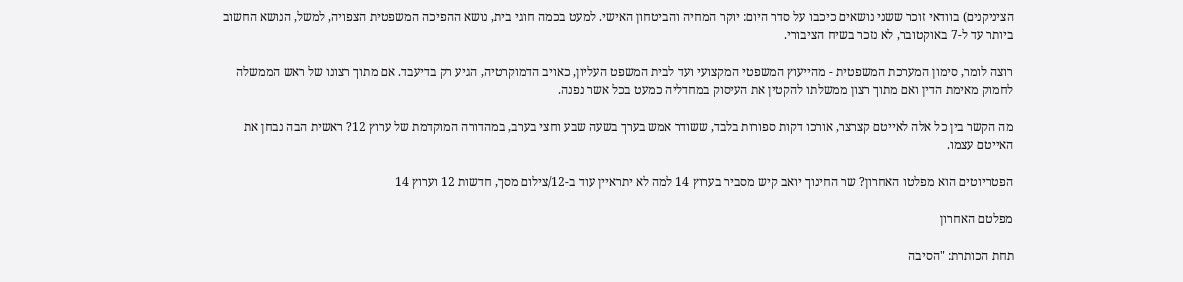הציניקנים) בוודאי זוכר ששני נושאים כיכבו על סדר היום: יוקר המחיה והביטחון האישי. למעט בכמה חוגי בית, נושא ההפיכה המשפטית הצפויה, למשל, הנושא החשוב ביותר עד ל-7 באוקטובר, לא נזכר בשיח הציבורי.

רוצה לומר, סימון המערכת המשפטית - מהייעוץ המשפטי המקצועי ועד לבית המשפט העליון, כאויב הדמוקרטיה, הגיע רק בדיעבד. אם מתוך רצונו של ראש הממשלה לחמוק מאימת הדין ואם מתוך רצון ממשלתו להקטין את העיסוק במחדליה כמעט בכל אשר נפנה.

מה הקשר בין כל אלה לאייטם קצרצר, אורכו דקות ספורות בלבד, ששודר אמש בערך בשעה שבע וחצי בערב, במהדורה המוקדמת של ערוץ 12? ראשית הבה נבחן את האייטם עצמו.

הפטריוטים הוא מפלטו האחרון? שר החינוך יואב קיש מסביר בערוץ 14 למה לא יתראיין עוד ב-12/צילום מסך, חדשות 12 וערוץ 14

מפלטם האחרון

תחת הכותרת: "הסיבה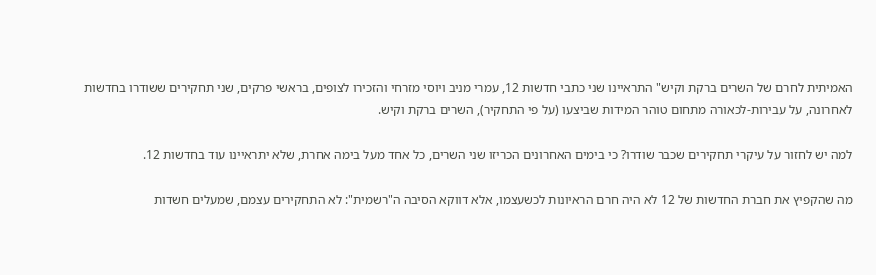האמיתית לחרם של השרים ברקת וקיש" התראיינו שני כתבי חדשות 12, עמרי מניב ויוסי מזרחי והזכירו לצופים, בראשי פרקים, שני תחקירים ששודרו בחדשות לאחרונה, על עבירות-לכאורה מתחום טוהר המידות שביצעו (על פי התחקיר), השרים ברקת וקיש.

למה יש לחזור על עיקרי תחקירים שכבר שודרו? כי בימים האחרונים הכריזו שני השרים, כל אחד מעל בימה אחרת, שלא יתראיינו עוד בחדשות 12.

מה שהקפיץ את חברת החדשות של 12 לא היה חרם הראיונות לכשעצמו, אלא דווקא הסיבה ה"רשמית": לא התחקירים עצמם, שמעלים חשדות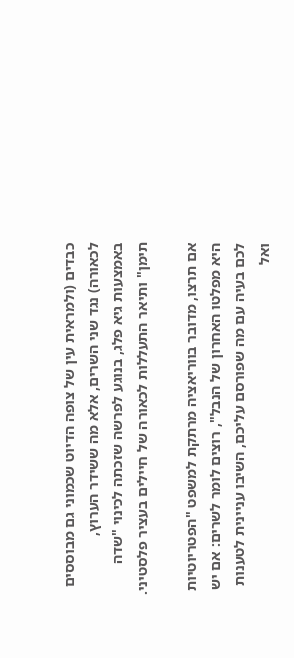כבדים (ולמראית עין של צופה הדיוט שכמוני גם מבוססים לכאורה) נגד שני השרים, אלא מה ששידר הערוץ, באמצעות גיא פלג, בנוגע לפרשה שזכתה לכינוי "שדה תימן" ותיאר התעללות לכאורה של חיילים בעציר פלסטיני.

אם תרצו, מדובר בווריאציה מרתקת למשפט "הפטריוטיות היא מפלטו האחרון של הנבל", רוצים לומר לשרים: אם יש לכם בעיה עם מה שפורסם עליכם, השיבו עניינית לטענות ואל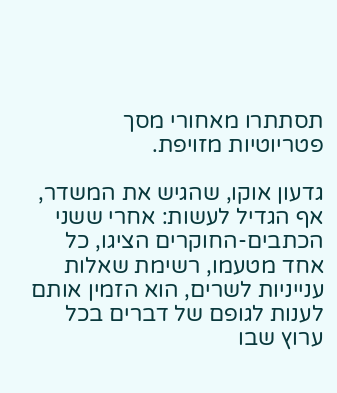תסתתרו מאחורי מסך פטריוטיות מזויפת.

גדעון אוקו, שהגיש את המשדר, אף הגדיל לעשות: אחרי ששני הכתבים-החוקרים הציגו, כל אחד מטעמו, רשימת שאלות ענייניות לשרים, הוא הזמין אותם לענות לגופם של דברים בכל ערוץ שבו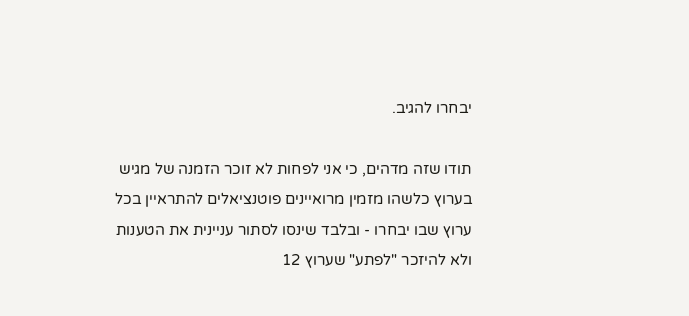יבחרו להגיב.

תודו שזה מדהים, כי אני לפחות לא זוכר הזמנה של מגיש בערוץ כלשהו מזמין מרואיינים פוטנציאלים להתראיין בכל ערוץ שבו יבחרו - ובלבד שינסו לסתור עניינית את הטענות ולא להיזכר "לפתע" שערוץ 12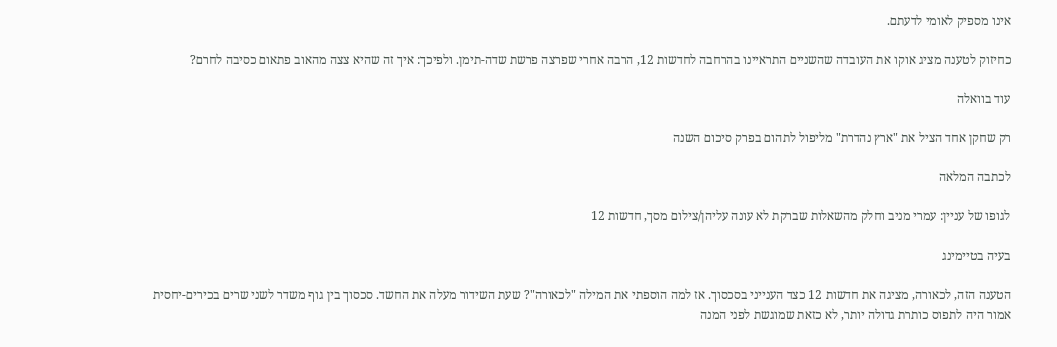אינו מספיק לאומי לדעתם.

כחיזוק לטענה מציג אוקו את העובדה שהשניים התראיינו בהרחבה לחדשות 12, הרבה אחרי שפרצה פרשת שדה-תימן. ולפיכך: איך זה שהיא צצה מהאוב פתאום כסיבה לחרם?

עוד בוואלה

רק שחקן אחד הציל את "ארץ נהדרת" מליפול לתהום בפרק סיכום השנה

לכתבה המלאה

לגופו של עניין: עמרי מניב וחלק מהשאלות שברקת לא עונה עליהן/צילום מסך, חדשות 12

בעיה בטיימינג

הטענה הזה, לכאורה, מציגה את חדשות 12 כצד הענייני בסכסוך. אז למה הוספתי את המילה "לכאורה"? שעת השידור מעלה את החשד. סכסוך בין גוף משדר לשני שרים בכירים-יחסית אמור היה לתפוס כותרת גדולה יותר, לא כזאת שמוגשת לפני המנה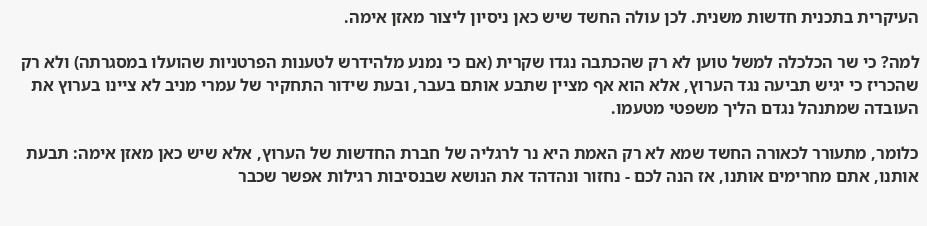העיקרית בתכנית חדשות משנית. לכן עולה החשד שיש כאן ניסיון ליצור מאזן אימה.

למה? כי שר הכלכלה למשל טוען לא רק שהכתבה נגדו שקרית (אם כי נמנע מלהידרש לטענות הפרטניות שהועלו במסגרתה) ולא רק שהכריז כי יגיש תביעה נגד הערוץ, אלא הוא אף מציין שתבע אותם בעבר, ובעת שידור התחקיר של עמרי מניב לא ציינו בערוץ את העובדה שמתנהל נגדם הליך משפטי מטעמו.

כלומר, מתעורר לכאורה החשד שמא לא רק האמת היא נר לרגליה של חברת החדשות של הערוץ, אלא שיש כאן מאזן אימה: תבעת אותנו, אתם מחרימים אותנו, אז הנה לכם - נחזור ונהדהד את הנושא שבנסיבות רגילות אפשר שכבר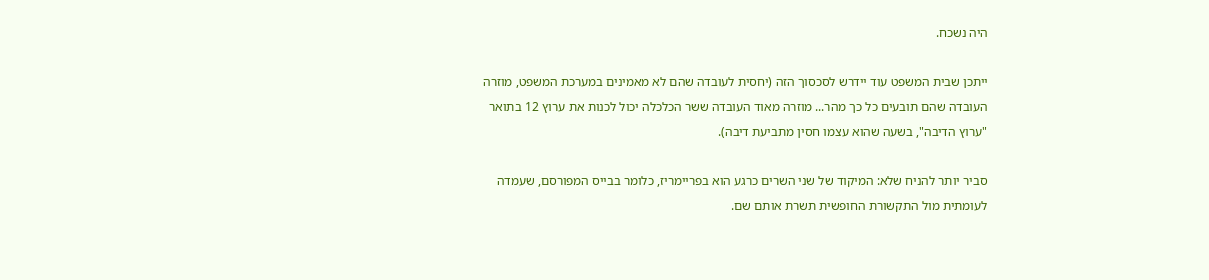היה נשכח.

ייתכן שבית המשפט עוד יידרש לסכסוך הזה (יחסית לעובדה שהם לא מאמינים במערכת המשפט, מוזרה העובדה שהם תובעים כל כך מהר... מוזרה מאוד העובדה ששר הכלכלה יכול לכנות את ערוץ 12 בתואר "ערוץ הדיבה", בשעה שהוא עצמו חסין מתביעת דיבה).

סביר יותר להניח שלא: המיקוד של שני השרים כרגע הוא בפריימריז, כלומר בבייס המפורסם, שעמדה לעומתית מול התקשורת החופשית תשרת אותם שם.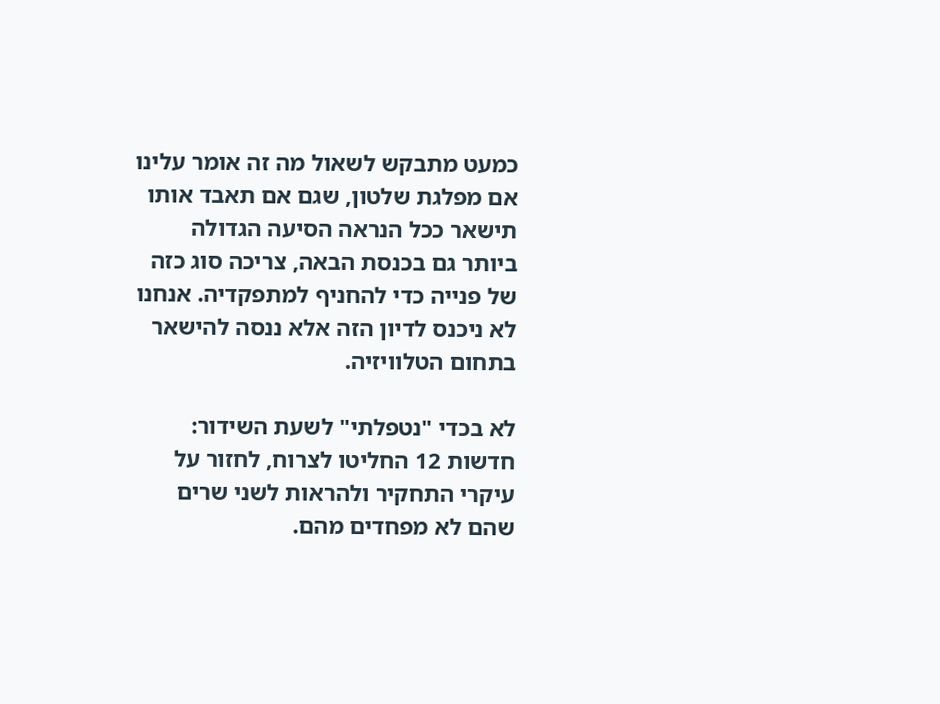כמעט מתבקש לשאול מה זה אומר עלינו אם מפלגת שלטון, שגם אם תאבד אותו תישאר ככל הנראה הסיעה הגדולה ביותר גם בכנסת הבאה, צריכה סוג כזה של פנייה כדי להחניף למתפקדיה. אנחנו לא ניכנס לדיון הזה אלא ננסה להישאר בתחום הטלוויזיה.

לא בכדי "נטפלתי" לשעת השידור: חדשות 12 החליטו לצרוח, לחזור על עיקרי התחקיר ולהראות לשני שרים שהם לא מפחדים מהם.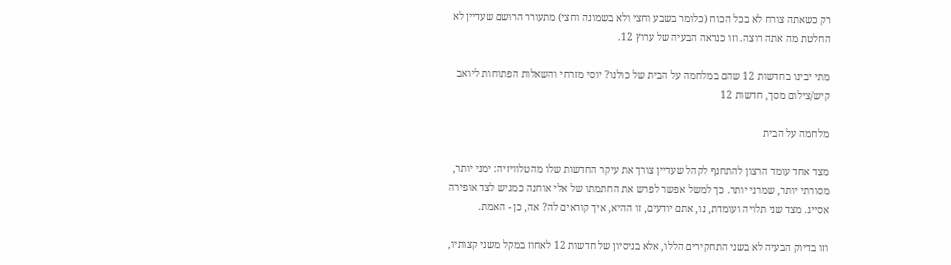רק כשאתה צורח לא בכל הכוח (כלומר בשבע וחצי ולא בשמונה וחצי) מתעורר הרושם שעדיין לא החלטת מה אתה רוצה. וזו כנראה הבעיה של ערוץ 12.

מתי יבינו בחדשות 12 שהם במלחמה על הבית של כולנו? יוסי מזרחי והשאלות הפתוחות ליואב קיש/צילום מסך, חדשות 12

מלחמה על הבית

מצד אחד עומד הרצון להתחנף לקהל שעדיין צורך את עיקר החדשות שלו מהטלוויזיה: ימני יותר, מסורתי יותר, שמרני יותר. כך למשל אפשר לפרש את החתמתו של אלי אוחנה כמגיש לצד אופירה אסייג. מצד שני תלויה ועומדת, נו, אתם יודעים, זו ההיא, איך קוראים לה? אה, כן - האמת.

וזו בדיוק הבעיה לא בשני התחקירים הללו, אלא בניסיון של חדשות 12 לאחוז במקל משני קצותיו,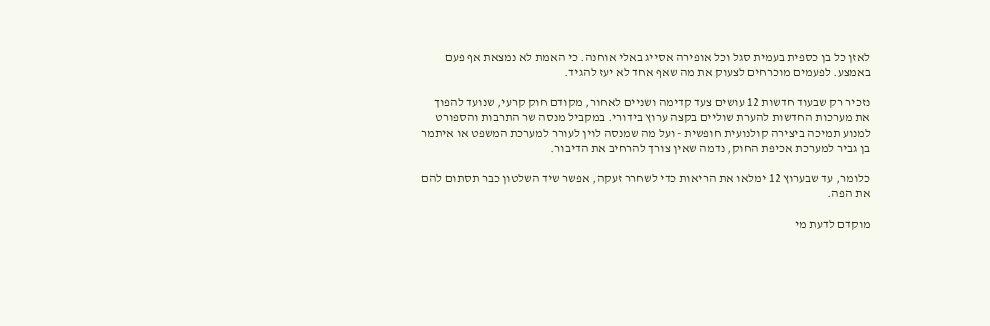לאזן כל בן כספית בעמית סגל וכל אופירה אסייג באלי אוחנה. כי האמת לא נמצאת אף פעם באמצע. לפעמים מוכרחים לצעוק את מה שאף אחד לא יעז להגיד.

נזכיר רק שבעוד חדשות 12 עושים צעד קדימה ושניים לאחור, מקודם חוק קרעי, שנועד להפוך את מערכות החדשות להערת שוליים בקצה ערוץ בידורי. במקביל מנסה שר התרבות והספורט למנוע תמיכה ביצירה קולנועית חופשית - ועל מה שמנסה לוין לעורר למערכת המשפט או איתמר בן גביר למערכת אכיפת החוק, נדמה שאין צורך להרחיב את הדיבור.

כלומר, עד שבערוץ 12 ימלאו את הריאות כדי לשחרר זעקה, אפשר שיד השלטון כבר תסתום להם את הפה.

מוקדם לדעת מי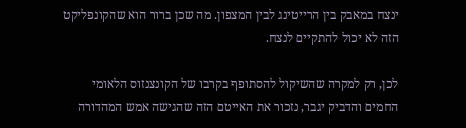ינצח במאבק בין הרייטינג לבין המצפון. מה שכן ברור הוא שהקונפליקט הזה לא יכול להתקיים לנצח.

לכן, רק למקרה שהשיקול להסתופף בקרבו של הקונצנזוס הלאומי החמים והדביק יגבר, נזכור את האייטם הזה שהגישה אמש המהדורה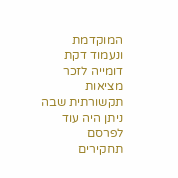המוקדמת ונעמוד דקת דומייה לזכר מציאות תקשורתית שבה ניתן היה עוד לפרסם תחקירים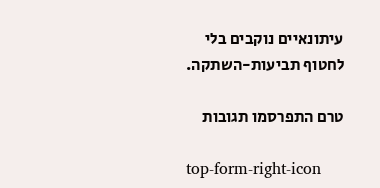עיתונאיים נוקבים בלי לחטוף תביעות-השתקה.

טרם התפרסמו תגובות

top-form-right-icon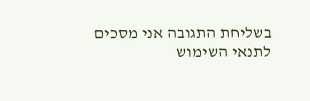בשליחת התגובה אני מסכים לתנאי השימוש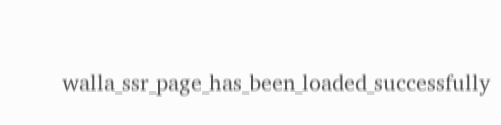walla_ssr_page_has_been_loaded_successfully